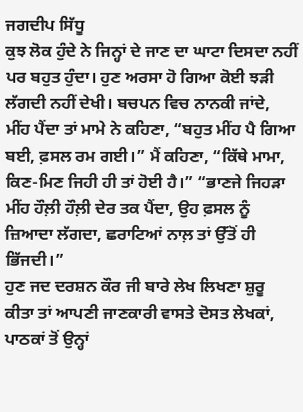ਜਗਦੀਪ ਸਿੱਧੂ
ਕੁਝ ਲੋਕ ਹੁੰਦੇ ਨੇ ਜਿਨ੍ਹਾਂ ਦੇ ਜਾਣ ਦਾ ਘਾਟਾ ਦਿਸਦਾ ਨਹੀਂ ਪਰ ਬਹੁਤ ਹੁੰਦਾ। ਹੁਣ ਅਰਸਾ ਹੋ ਗਿਆ ਕੋਈ ਝੜੀ ਲੱਗਦੀ ਨਹੀਂ ਦੇਖੀ। ਬਚਪਨ ਵਿਚ ਨਾਨਕੀ ਜਾਂਦੇ, ਮੀਂਹ ਪੈਂਦਾ ਤਾਂ ਮਾਮੇ ਨੇ ਕਹਿਣਾ, “ਬਹੁਤ ਮੀਂਹ ਪੈ ਗਿਆ ਬਈ, ਫ਼ਸਲ ਰਮ ਗਈ।” ਮੈਂ ਕਹਿਣਾ, “ਕਿੱਥੇ ਮਾਮਾ, ਕਿਣ-ਮਿਣ ਜਿਹੀ ਹੀ ਤਾਂ ਹੋਈ ਹੈ।” “ਭਾਣਜੇ ਜਿਹੜਾ ਮੀਂਹ ਹੌਲ਼ੀ ਹੌਲ਼ੀ ਦੇਰ ਤਕ ਪੈਂਦਾ, ਉਹ ਫ਼ਸਲ ਨੂੰ ਜ਼ਿਆਦਾ ਲੱਗਦਾ, ਛਰਾਟਿਆਂ ਨਾਲ਼ ਤਾਂ ਉੱਤੋਂ ਹੀ ਭਿੱਜਦੀ।”
ਹੁਣ ਜਦ ਦਰਸ਼ਨ ਕੌਰ ਜੀ ਬਾਰੇ ਲੇਖ ਲਿਖਣਾ ਸ਼ੁਰੂ ਕੀਤਾ ਤਾਂ ਆਪਣੀ ਜਾਣਕਾਰੀ ਵਾਸਤੇ ਦੋਸਤ ਲੇਖਕਾਂ, ਪਾਠਕਾਂ ਤੋਂ ਉਨ੍ਹਾਂ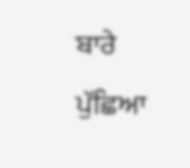ਬਾਰੇ ਪੁੱਛਿਆ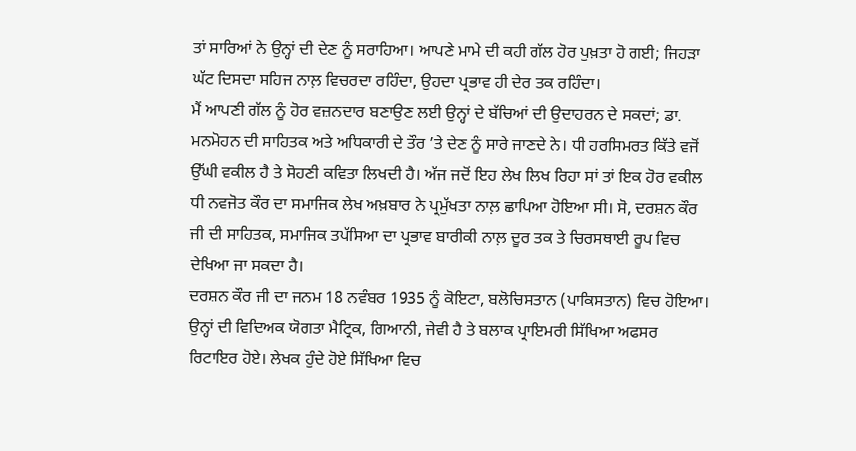ਤਾਂ ਸਾਰਿਆਂ ਨੇ ਉਨ੍ਹਾਂ ਦੀ ਦੇਣ ਨੂੰ ਸਰਾਹਿਆ। ਆਪਣੇ ਮਾਮੇ ਦੀ ਕਹੀ ਗੱਲ ਹੋਰ ਪੁਖ਼ਤਾ ਹੋ ਗਈ; ਜਿਹੜਾ ਘੱਟ ਦਿਸਦਾ ਸਹਿਜ ਨਾਲ਼ ਵਿਚਰਦਾ ਰਹਿੰਦਾ, ਉਹਦਾ ਪ੍ਰਭਾਵ ਹੀ ਦੇਰ ਤਕ ਰਹਿੰਦਾ।
ਮੈਂ ਆਪਣੀ ਗੱਲ ਨੂੰ ਹੋਰ ਵਜ਼ਨਦਾਰ ਬਣਾਉਣ ਲਈ ਉਨ੍ਹਾਂ ਦੇ ਬੱਚਿਆਂ ਦੀ ਉਦਾਹਰਨ ਦੇ ਸਕਦਾਂ; ਡਾ. ਮਨਮੋਹਨ ਦੀ ਸਾਹਿਤਕ ਅਤੇ ਅਧਿਕਾਰੀ ਦੇ ਤੌਰ ’ਤੇ ਦੇਣ ਨੂੰ ਸਾਰੇ ਜਾਣਦੇ ਨੇ। ਧੀ ਹਰਸਿਮਰਤ ਕਿੱਤੇ ਵਜੋਂ ਉੱਘੀ ਵਕੀਲ ਹੈ ਤੇ ਸੋਹਣੀ ਕਵਿਤਾ ਲਿਖਦੀ ਹੈ। ਅੱਜ ਜਦੋਂ ਇਹ ਲੇਖ ਲਿਖ ਰਿਹਾ ਸਾਂ ਤਾਂ ਇਕ ਹੋਰ ਵਕੀਲ ਧੀ ਨਵਜੋਤ ਕੌਰ ਦਾ ਸਮਾਜਿਕ ਲੇਖ ਅਖ਼ਬਾਰ ਨੇ ਪ੍ਰਮੁੱਖਤਾ ਨਾਲ਼ ਛਾਪਿਆ ਹੋਇਆ ਸੀ। ਸੋ, ਦਰਸ਼ਨ ਕੌਰ ਜੀ ਦੀ ਸਾਹਿਤਕ, ਸਮਾਜਿਕ ਤਪੱਸਿਆ ਦਾ ਪ੍ਰਭਾਵ ਬਾਰੀਕੀ ਨਾਲ਼ ਦੂਰ ਤਕ ਤੇ ਚਿਰਸਥਾਈ ਰੂਪ ਵਿਚ ਦੇਖਿਆ ਜਾ ਸਕਦਾ ਹੈ।
ਦਰਸ਼ਨ ਕੌਰ ਜੀ ਦਾ ਜਨਮ 18 ਨਵੰਬਰ 1935 ਨੂੰ ਕੋਇਟਾ, ਬਲੋਚਿਸਤਾਨ (ਪਾਕਿਸਤਾਨ) ਵਿਚ ਹੋਇਆ। ਉਨ੍ਹਾਂ ਦੀ ਵਿਦਿਅਕ ਯੋਗਤਾ ਮੈਟ੍ਰਿਕ, ਗਿਆਨੀ, ਜੇਵੀ ਹੈ ਤੇ ਬਲਾਕ ਪ੍ਰਾਇਮਰੀ ਸਿੱਖਿਆ ਅਫਸਰ ਰਿਟਾਇਰ ਹੋਏ। ਲੇਖਕ ਹੁੰਦੇ ਹੋਏ ਸਿੱਖਿਆ ਵਿਚ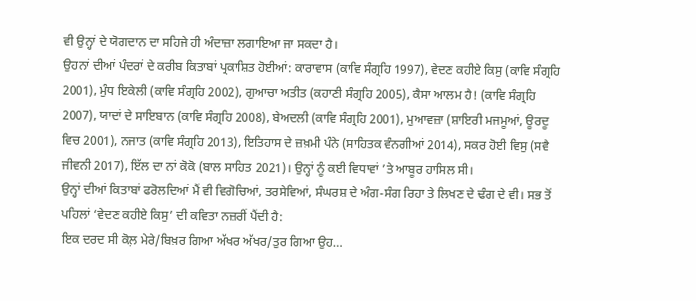ਵੀ ਉਨ੍ਹਾਂ ਦੇ ਯੋਗਦਾਨ ਦਾ ਸਹਿਜੇ ਹੀ ਅੰਦਾਜ਼ਾ ਲਗਾਇਆ ਜਾ ਸਕਦਾ ਹੈ।
ਉਹਨਾਂ ਦੀਆਂ ਪੰਦਰਾਂ ਦੇ ਕਰੀਬ ਕਿਤਾਬਾਂ ਪ੍ਰਕਾਸ਼ਿਤ ਹੋਈਆਂ: ਕਾਰਾਵਾਸ (ਕਾਵਿ ਸੰਗ੍ਰਹਿ 1997), ਵੇਦਣ ਕਹੀਏ ਕਿਸੁ (ਕਾਵਿ ਸੰਗ੍ਰਹਿ 2001), ਮੁੰਧ ਇਕੇਲੀ (ਕਾਵਿ ਸੰਗ੍ਰਹਿ 2002), ਗੁਆਚਾ ਅਤੀਤ (ਕਹਾਣੀ ਸੰਗ੍ਰਹਿ 2005), ਕੈਸਾ ਆਲਮ ਹੈ! (ਕਾਵਿ ਸੰਗ੍ਰਹਿ 2007), ਯਾਦਾਂ ਦੇ ਸਾਇਬਾਨ (ਕਾਵਿ ਸੰਗ੍ਰਹਿ 2008), ਬੇਅਦਲੀ (ਕਾਵਿ ਸੰਗ੍ਰਹਿ 2001), ਮੁਆਵਜ਼ਾ (ਸ਼ਾਇਰੀ ਮਜਮੂਆਂ, ਊਰਦੂ ਵਿਚ 2001), ਨਜਾਤ (ਕਾਵਿ ਸੰਗ੍ਰਹਿ 2013), ਇਤਿਹਾਸ ਦੇ ਜ਼ਖ਼ਮੀ ਪੰਨੇ (ਸਾਹਿਤਕ ਵੰਨਗੀਆਂ 2014), ਸਕਰ ਹੋਈ ਵਿਸੁ (ਸਵੈ ਜੀਵਨੀ 2017), ਇੱਲ ਦਾ ਨਾਂ ਕੋਕੋ (ਬਾਲ ਸਾਹਿਤ 2021)। ਉਨ੍ਹਾਂ ਨੂੰ ਕਈ ਵਿਧਾਵਾਂ ’ਤੇ ਆਬੂਰ ਹਾਸਿਲ ਸੀ।
ਉਨ੍ਹਾਂ ਦੀਆਂ ਕਿਤਾਬਾਂ ਫਰੋਲਦਿਆਂ ਮੈਂ ਵੀ ਵਿਗੋਚਿਆਂ, ਤਰਸੇਵਿਆਂ, ਸੰਘਰਸ਼ ਦੇ ਅੰਗ-ਸੰਗ ਰਿਹਾ ਤੇ ਲਿਖਣ ਦੇ ਢੰਗ ਦੇ ਵੀ। ਸਭ ਤੋਂ ਪਹਿਲਾਂ ‘ਵੇਦਣ ਕਹੀਏ ਕਿਸੁ’ ਦੀ ਕਵਿਤਾ ਨਜ਼ਰੀਂ ਪੈਂਦੀ ਹੈ:
ਇਕ ਦਰਦ ਸੀ ਕੋਲ਼ ਮੇਰੇ/ਬਿਖ਼ਰ ਗਿਆ ਅੱਖਰ ਅੱਖਰ/ਤੁਰ ਗਿਆ ਉਹ…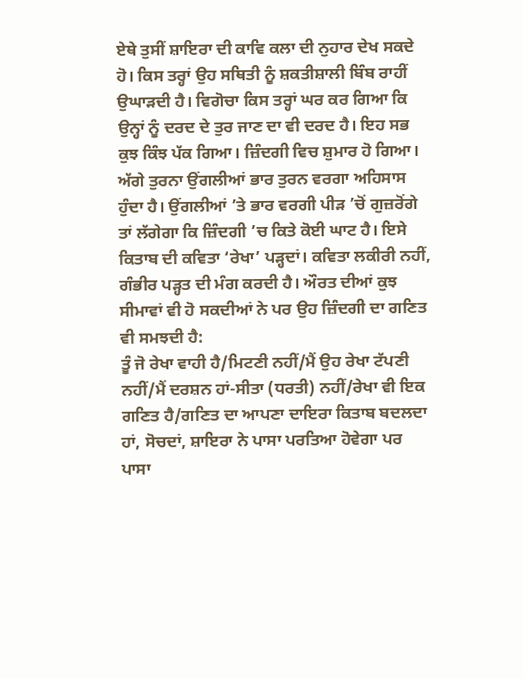ਏਥੇ ਤੁਸੀਂ ਸ਼ਾਇਰਾ ਦੀ ਕਾਵਿ ਕਲਾ ਦੀ ਨੁਹਾਰ ਦੇਖ ਸਕਦੇ ਹੋ। ਕਿਸ ਤਰ੍ਹਾਂ ਉਹ ਸਥਿਤੀ ਨੂੰ ਸ਼ਕਤੀਸ਼ਾਲੀ ਬਿੰਬ ਰਾਹੀਂ ਉਘਾੜਦੀ ਹੈ। ਵਿਗੋਚਾ ਕਿਸ ਤਰ੍ਹਾਂ ਘਰ ਕਰ ਗਿਆ ਕਿ ਉਨ੍ਹਾਂ ਨੂੰ ਦਰਦ ਦੇ ਤੁਰ ਜਾਣ ਦਾ ਵੀ ਦਰਦ ਹੈ। ਇਹ ਸਭ ਕੁਝ ਕਿੰਝ ਪੱਕ ਗਿਆ। ਜ਼ਿੰਦਗੀ ਵਿਚ ਸ਼ੁਮਾਰ ਹੋ ਗਿਆ।
ਅੱਗੇ ਤੁਰਨਾ ਉਂਗਲੀਆਂ ਭਾਰ ਤੁਰਨ ਵਰਗਾ ਅਹਿਸਾਸ ਹੁੰਦਾ ਹੈ। ਉਂਗਲੀਆਂ ’ਤੇ ਭਾਰ ਵਰਗੀ ਪੀੜ ’ਚੋਂ ਗੁਜ਼ਰੋਂਗੇ ਤਾਂ ਲੱਗੇਗਾ ਕਿ ਜ਼ਿੰਦਗੀ ’ਚ ਕਿਤੇ ਕੋਈ ਘਾਟ ਹੈ। ਇਸੇ ਕਿਤਾਬ ਦੀ ਕਵਿਤਾ ‘ਰੇਖਾ’ ਪੜ੍ਹਦਾਂ। ਕਵਿਤਾ ਲਕੀਰੀ ਨਹੀਂ, ਗੰਭੀਰ ਪੜ੍ਹਤ ਦੀ ਮੰਗ ਕਰਦੀ ਹੈ। ਔਰਤ ਦੀਆਂ ਕੁਝ ਸੀਮਾਵਾਂ ਵੀ ਹੋ ਸਕਦੀਆਂ ਨੇ ਪਰ ਉਹ ਜ਼ਿੰਦਗੀ ਦਾ ਗਣਿਤ ਵੀ ਸਮਝਦੀ ਹੈ:
ਤੂੰ ਜੋ ਰੇਖਾ ਵਾਹੀ ਹੈ/ਮਿਟਣੀ ਨਹੀਂ/ਮੈਂ ਉਹ ਰੇਖਾ ਟੱਪਣੀ ਨਹੀਂ/ਮੈਂ ਦਰਸ਼ਨ ਹਾਂ-ਸੀਤਾ (ਧਰਤੀ) ਨਹੀਂ/ਰੇਖਾ ਵੀ ਇਕ ਗਣਿਤ ਹੈ/ਗਣਿਤ ਦਾ ਆਪਣਾ ਦਾਇਰਾ ਕਿਤਾਬ ਬਦਲਦਾ ਹਾਂ, ਸੋਚਦਾਂ, ਸ਼ਾਇਰਾ ਨੇ ਪਾਸਾ ਪਰਤਿਆ ਹੋਵੇਗਾ ਪਰ ਪਾਸਾ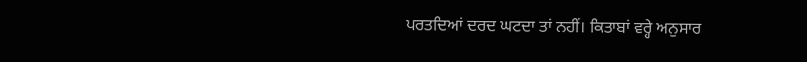ਪਰਤਦਿਆਂ ਦਰਦ ਘਟਦਾ ਤਾਂ ਨਹੀਂ। ਕਿਤਾਬਾਂ ਵਰ੍ਹੇ ਅਨੁਸਾਰ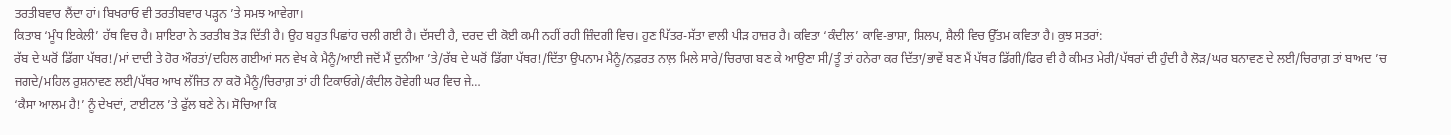ਤਰਤੀਬਵਾਰ ਲੈਂਦਾ ਹਾਂ। ਬਿਖਰਾਓ ਵੀ ਤਰਤੀਬਵਾਰ ਪੜ੍ਹਨ ’ਤੇ ਸਮਝ ਆਵੇਗਾ।
ਕਿਤਾਬ ‘ਮੂੰਧ ਇਕੇਲੀ’ ਹੱਥ ਵਿਚ ਹੈ। ਸ਼ਾਇਰਾ ਨੇ ਤਰਤੀਬ ਤੋੜ ਦਿੱਤੀ ਹੈ। ਉਹ ਬਹੁਤ ਪਿਛਾਂਹ ਚਲੀ ਗਈ ਹੈ। ਦੱਸਦੀ ਹੈ, ਦਰਦ ਦੀ ਕੋਈ ਕਮੀ ਨਹੀਂ ਰਹੀ ਜ਼ਿੰਦਗੀ ਵਿਚ। ਹੁਣ ਪਿੱਤਰ-ਸੱਤਾ ਵਾਲੀ ਪੀੜ ਹਾਜ਼ਰ ਹੈ। ਕਵਿਤਾ ‘ਕੰਦੀਲ’ ਕਾਵਿ-ਭਾਸ਼ਾ, ਸ਼ਿਲਪ, ਸ਼ੈਲੀ ਵਿਚ ਉੱਤਮ ਕਵਿਤਾ ਹੈ। ਕੁਝ ਸਤਰਾਂ:
ਰੱਬ ਦੇ ਘਰੋਂ ਡਿੱਗਾ ਪੱਥਰ!/ਮਾਂ ਦਾਦੀ ਤੇ ਹੋਰ ਔਰਤਾਂ/ਦਹਿਲ ਗਈਆਂ ਸਨ ਵੇਖ ਕੇ ਮੈਨੂੰ/ਆਈ ਜਦੋਂ ਮੈਂ ਦੁਨੀਆ ’ਤੇ/ਰੱਬ ਦੇ ਘਰੋਂ ਡਿੱਗਾ ਪੱਥਰ!/ਦਿੱਤਾ ਉਪਨਾਮ ਮੈਨੂੰ/ਨਫ਼ਰਤ ਨਾਲ਼ ਮਿਲੇ ਸਾਰੇ/ਚਿਰਾਗ ਬਣ ਕੇ ਆਉਣਾ ਸੀ/ਤੂੰ ਤਾਂ ਹਨੇਰਾ ਕਰ ਦਿੱਤਾ/ਭਾਵੇਂ ਬਣ ਮੈਂ ਪੱਥਰ ਡਿੱਗੀ/ਫਿਰ ਵੀ ਹੈ ਕੀਮਤ ਮੇਰੀ/ਪੱਥਰਾਂ ਦੀ ਹੁੰਦੀ ਹੈ ਲੋੜ/ਘਰ ਬਨਾਵਣ ਦੇ ਲਈ/ਚਿਰਾਗ਼ ਤਾਂ ਬਾਅਦ ’ਚ ਜਗਦੇ/ਮਹਿਲ ਰੁਸ਼ਨਾਵਣ ਲਈ/ਪੱਥਰ ਆਖ ਲੱਜਿਤ ਨਾ ਕਰੋ ਮੈਨੂੰ/ਚਿਰਾਗ਼ ਤਾਂ ਹੀ ਟਿਕਾਓਗੇ/ਕੰਦੀਲ ਹੋਵੇਗੀ ਘਰ ਵਿਚ ਜੇ…
‘ਕੈਸਾ ਆਲਮ ਹੈ!’ ਨੂੰ ਦੇਖਦਾਂ, ਟਾਈਟਲ ’ਤੇ ਫੁੱਲ ਬਣੇ ਨੇ। ਸੋਚਿਆ ਕਿ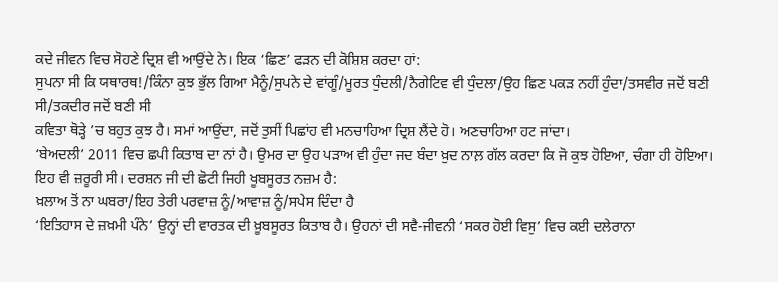ਕਦੇ ਜੀਵਨ ਵਿਚ ਸੋਹਣੇ ਦ੍ਰਿਸ਼ ਵੀ ਆਉਂਦੇ ਨੇ। ਇਕ ‘ਛਿਣ’ ਫੜਨ ਦੀ ਕੋਸ਼ਿਸ਼ ਕਰਦਾ ਹਾਂ:
ਸੁਪਨਾ ਸੀ ਕਿ ਯਥਾਰਥ!/ਕਿੰਨਾ ਕੁਝ ਭੁੱਲ ਗਿਆ ਮੈਨੂੰ/ਸੁਪਨੇ ਦੇ ਵਾਂਗੂੰ/ਮੂਰਤ ਧੁੰਦਲੀ/ਨੈਗੇਟਿਵ ਵੀ ਧੁੰਦਲਾ/ਉਹ ਛਿਣ ਪਕੜ ਨਹੀਂ ਹੁੰਦਾ/ਤਸਵੀਰ ਜਦੋਂ ਬਣੀ ਸੀ/ਤਕਦੀਰ ਜਦੋਂ ਬਣੀ ਸੀ
ਕਵਿਤਾ ਥੋੜ੍ਹੇ ’ਚ ਬਹੁਤ ਕੁਝ ਹੈ। ਸਮਾਂ ਆਉਂਦਾ, ਜਦੋਂ ਤੁਸੀਂ ਪਿਛਾਂਹ ਵੀ ਮਨਚਾਹਿਆ ਦ੍ਰਿਸ਼ ਲੈਂਦੇ ਹੋ। ਅਣਚਾਹਿਆ ਹਟ ਜਾਂਦਾ।
‘ਬੇਅਦਲੀ’ 2011 ਵਿਚ ਛਪੀ ਕਿਤਾਬ ਦਾ ਨਾਂ ਹੈ। ਉਮਰ ਦਾ ਉਹ ਪੜਾਅ ਵੀ ਹੁੰਦਾ ਜਦ ਬੰਦਾ ਖ਼ੁਦ ਨਾਲ਼ ਗੱਲ ਕਰਦਾ ਕਿ ਜੋ ਕੁਝ ਹੋਇਆ, ਚੰਗਾ ਹੀ ਹੋਇਆ। ਇਹ ਵੀ ਜ਼ਰੂਰੀ ਸੀ। ਦਰਸ਼ਨ ਜੀ ਦੀ ਛੋਟੀ ਜਿਹੀ ਖੂਬਸੂਰਤ ਨਜ਼ਮ ਹੈ:
ਖ਼ਲਾਅ ਤੋਂ ਨਾ ਘਬਰਾ/ਇਹ ਤੇਰੀ ਪਰਵਾਜ਼ ਨੂੰ/ਆਵਾਜ਼ ਨੂੰ/ਸਪੇਸ ਦਿੰਦਾ ਹੈ
‘ਇਤਿਹਾਸ ਦੇ ਜ਼ਖ਼ਮੀ ਪੰਨੇ’ ਉਨ੍ਹਾਂ ਦੀ ਵਾਰਤਕ ਦੀ ਖ਼ੂਬਸੂਰਤ ਕਿਤਾਬ ਹੈ। ਉਹਨਾਂ ਦੀ ਸਵੈ-ਜੀਵਨੀ ‘ਸਕਰ ਹੋਈ ਵਿਸੁ’ ਵਿਚ ਕਈ ਦਲੇਰਾਨਾ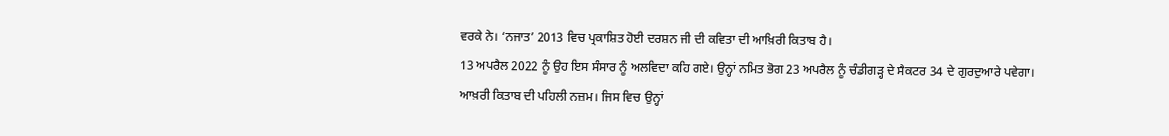ਵਰਕੇ ਨੇ। ‘ਨਜਾਤ’ 2013 ਵਿਚ ਪ੍ਰਕਾਸ਼ਿਤ ਹੋਈ ਦਰਸ਼ਨ ਜੀ ਦੀ ਕਵਿਤਾ ਦੀ ਆਖ਼ਿਰੀ ਕਿਤਾਬ ਹੈ।
13 ਅਪਰੈਲ 2022 ਨੂੰ ਉਹ ਇਸ ਸੰਸਾਰ ਨੂੰ ਅਲਵਿਦਾ ਕਹਿ ਗਏ। ਉਨ੍ਹਾਂ ਨਮਿਤ ਭੋਗ 23 ਅਪਰੈਲ ਨੂੰ ਚੰਡੀਗੜ੍ਹ ਦੇ ਸੈਕਟਰ 34 ਦੇ ਗੁਰਦੁਆਰੇ ਪਵੇਗਾ।
ਆਖ਼ਰੀ ਕਿਤਾਬ ਦੀ ਪਹਿਲੀ ਨਜ਼ਮ। ਜਿਸ ਵਿਚ ਉਨ੍ਹਾਂ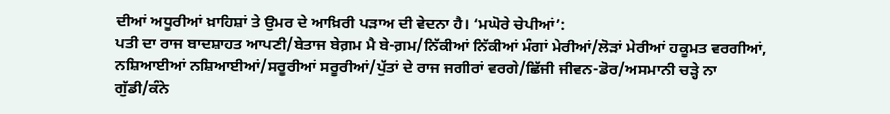ਦੀਆਂ ਅਧੂਰੀਆਂ ਖ਼ਾਹਿਸ਼ਾਂ ਤੇ ਉਮਰ ਦੇ ਆਖ਼ਿਰੀ ਪੜਾਅ ਦੀ ਵੇਦਨਾ ਹੈ। ‘ਮਘੋਰੇ ਚੇਪੀਆਂ’:
ਪਤੀ ਦਾ ਰਾਜ ਬਾਦਸ਼ਾਹਤ ਆਪਣੀ/ਬੇਤਾਜ ਬੇਗ਼ਮ ਮੈ ਬੇ-ਗ਼ਮ/ਨਿੱਕੀਆਂ ਨਿੱਕੀਆਂ ਮੰਗਾਂ ਮੇਰੀਆਂ/ਲੋੜਾਂ ਮੇਰੀਆਂ ਹਕੂਮਤ ਵਰਗੀਆਂ, ਨਸ਼ਿਆਈਆਂ ਨਸ਼ਿਆਈਆਂ/ਸਰੂਰੀਆਂ ਸਰੂਰੀਆਂ/ਪੁੱਤਾਂ ਦੇ ਰਾਜ ਜਗੀਰਾਂ ਵਰਗੇ/ਛਿੱਜੀ ਜੀਵਨ-ਡੋਰ/ਅਸਮਾਨੀ ਚੜ੍ਹੇ ਨਾ ਗੁੱਡੀ/ਕੰਨੇ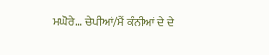ਮਘੋਰੇ… ਚੇਪੀਆਂ/ਮੈਂ ਕੰਨੀਆਂ ਦੇ ਦੇ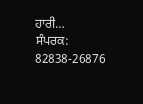ਹਾਰੀ…
ਸੰਪਰਕ: 82838-26876